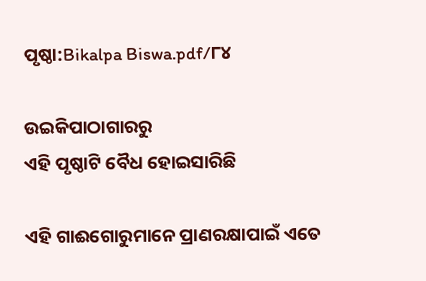ପୃଷ୍ଠା:Bikalpa Biswa.pdf/୮୪

ଉଇକିପାଠାଗାର‌ରୁ
ଏହି ପୃଷ୍ଠାଟି ବୈଧ ହୋଇସାରିଛି

ଏହି ଗାଈଗୋରୁମାନେ ପ୍ରାଣରକ୍ଷାପାଇଁ ଏତେ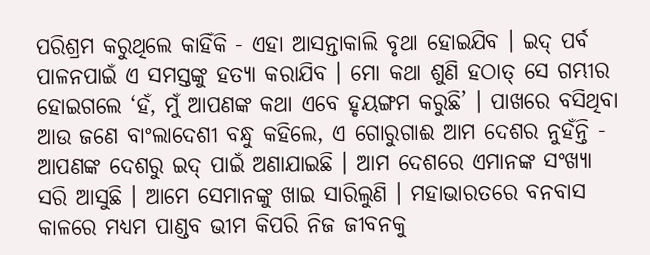ପରିଶ୍ରମ କରୁଥିଲେ କାହିଁକି - ଏହା ଆସନ୍ତାକାଲି ବୃଥା ହୋଇଯିବ । ଇଦ୍ ପର୍ବ ପାଳନପାଇଁ ଏ ସମସ୍ତଙ୍କୁ ହତ୍ୟା କରାଯିବ । ମୋ କଥା ଶୁଣି ହଠାତ୍ ସେ ଗମ୍ଭୀର ହୋଇଗଲେ ‘ହଁ, ମୁଁ ଆପଣଙ୍କ କଥା ଏବେ ହୃୟଙ୍ଗମ କରୁଛି’ । ପାଖରେ ବସିଥିବା ଆଉ ଜଣେ ବାଂଲାଦେଶୀ ବନ୍ଧୁ କହିଲେ, ଏ ଗୋରୁଗାଈ ଆମ ଦେଶର ନୁହଁନ୍ତି - ଆପଣଙ୍କ ଦେଶରୁ ଇଦ୍ ପାଇଁ ଅଣାଯାଇଛି । ଆମ ଦେଶରେ ଏମାନଙ୍କ ସଂଖ୍ୟା ସରି ଆସୁଛି । ଆମେ ସେମାନଙ୍କୁ ଖାଇ ସାରିଲୁଣି । ମହାଭାରତରେ ବନବାସ କାଳରେ ମଧ୍ୟମ ପାଣ୍ଡବ ଭୀମ କିପରି ନିଜ ଜୀବନକୁ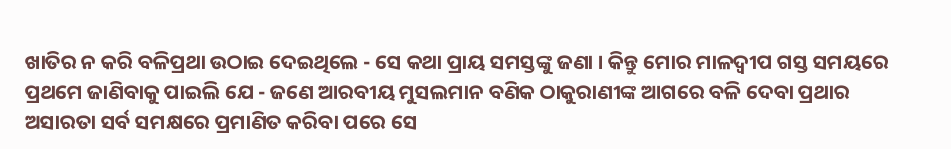ଖାତିର ନ କରି ବଳିପ୍ରଥା ଉଠାଇ ଦେଇଥିଲେ - ସେ କଥା ପ୍ରାୟ ସମସ୍ତଙ୍କୁ ଜଣା । କିନ୍ତୁ ମୋର ମାଳଦ୍ୱୀପ ଗସ୍ତ ସମୟରେ ପ୍ରଥମେ ଜାଣିବାକୁ ପାଇଲି ଯେ - ଜଣେ ଆରବୀୟ ମୁସଲମାନ ବଣିକ ଠାକୁରାଣୀଙ୍କ ଆଗରେ ବଳି ଦେବା ପ୍ରଥାର ଅସାରତା ସର୍ବ ସମକ୍ଷରେ ପ୍ରମାଣିତ କରିବା ପରେ ସେ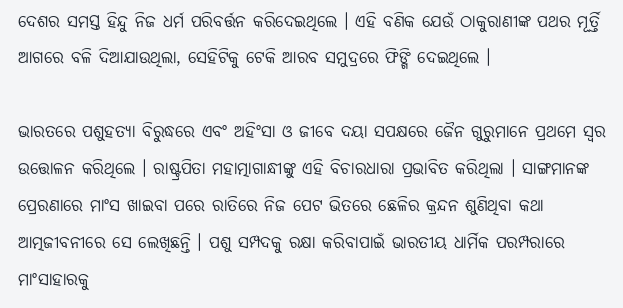ଦେଶର ସମସ୍ତ ହିନ୍ଦୁ ନିଜ ଧର୍ମ ପରିବର୍ତ୍ତନ କରିଦେଇଥିଲେ । ଏହି ବଣିକ ଯେଉଁ ଠାକୁରାଣୀଙ୍କ ପଥର ମୂର୍ତ୍ତି ଆଗରେ ବଳି ଦିଆଯାଉଥିଲା, ସେହିଟିକୁ ଟେକି ଆରବ ସମୁଦ୍ରରେ ଫିଙ୍ଗି ଦେଇଥିଲେ ।

ଭାରତରେ ପଶୁହତ୍ୟା ବିରୁଦ୍ଧରେ ଏବଂ ଅହିଂସା ଓ ଜୀବେ ଦୟା ସପକ୍ଷରେ ଜୈନ ଗୁରୁମାନେ ପ୍ରଥମେ ସ୍ୱର ଉତ୍ତୋଳନ କରିଥିଲେ । ରାଷ୍ଟ୍ରପିତା ମହାତ୍ମାଗାନ୍ଧୀଙ୍କୁ ଏହି ବିଚାରଧାରା ପ୍ରଭାବିତ କରିଥିଲା । ସାଙ୍ଗମାନଙ୍କ ପ୍ରେରଣାରେ ମାଂସ ଖାଇବା ପରେ ରାତିରେ ନିଜ ପେଟ ଭିତରେ ଛେଳିର କ୍ରନ୍ଦନ ଶୁଣିଥିବା କଥା ଆତ୍ମଜୀବନୀରେ ସେ ଲେଖିଛନ୍ତି । ପଶୁ ସମ୍ପଦକୁ ରକ୍ଷା କରିବାପାଇଁ ଭାରତୀୟ ଧାର୍ମିକ ପରମ୍ପରାରେ ମାଂସାହାରକୁ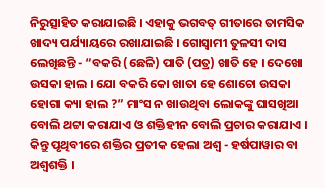ନିରୁତ୍ସାହିତ କରାଯାଇଛି । ଏହାକୁ ଭଗବତ୍ ଗୀତାରେ ତାମସିକ ଖାଦ୍ୟ ପର୍ଯ୍ୟାୟରେ ରଖାଯାଇଛି । ଗୋସ୍ୱାମୀ ତୁଳସୀ ଦାସ ଲେଖିଛନ୍ତି - “ବକରି (ଛେଳି) ପାତି (ପତ୍ର) ଖାତି ହେ । ଦେଖୋ ଉସକା ହାଲ । ଯୋ ବକରି କୋ ଖାତା ହେ ଶୋଚୋ ଉସକା ହୋଗା କ୍ୟା ହାଲ ?” ମାଂସ ନ ଖାଉଥିବା ଲୋକଙ୍କୁ ଘାସଖିଆ ବୋଲି ଥଟ୍ଟା କରାଯାଏ ଓ ଶକ୍ତିହୀନ ବୋଲି ପ୍ରଚାର କରାଯାଏ । କିନ୍ତୁ ପୃଥିବୀରେ ଶକ୍ତିର ପ୍ରତୀକ ହେଲା ଅଶ୍ୱ - ହର୍ଷପାୱାର ବା ଅଶ୍ୱଶକ୍ତି ।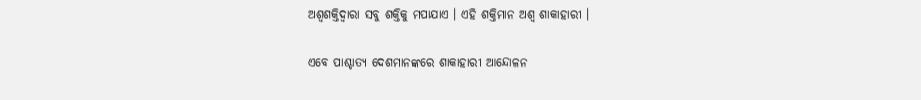ଅଶ୍ୱଶକ୍ତିଦ୍ୱାରା ସବୁ ଶକ୍ତିକୁ ମପାଯାଏ । ଏହି ଶକ୍ତିମାନ ଅଶ୍ୱ ଶାକାହାରୀ ।

ଏବେ ପାଶ୍ଚାତ୍ୟ ଦେଶମାନଙ୍କରେ ଶାକାହାରୀ ଆନ୍ଦୋଳନ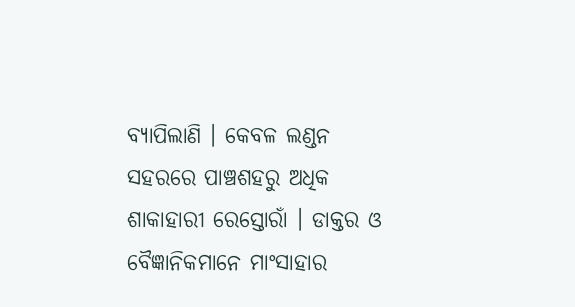ବ୍ୟାପିଲାଣି । କେବଳ ଲଣ୍ଡନ ସହରରେ ପାଞ୍ଚଶହରୁ ଅଧିକ ଶାକାହାରୀ ରେସ୍ତୋରାଁ । ଡାକ୍ତର ଓ ବୈଜ୍ଞାନିକମାନେ ମାଂସାହାର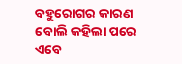ବହୁରୋଗର କାରଣ ବୋଲି କହିଲା ପରେ ଏବେ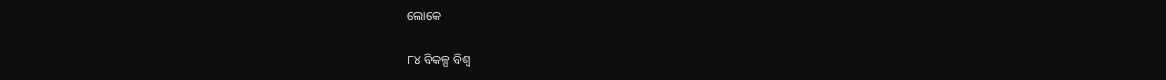ଲୋକେ

୮୪ ବିକଳ୍ପ ବିଶ୍ୱ